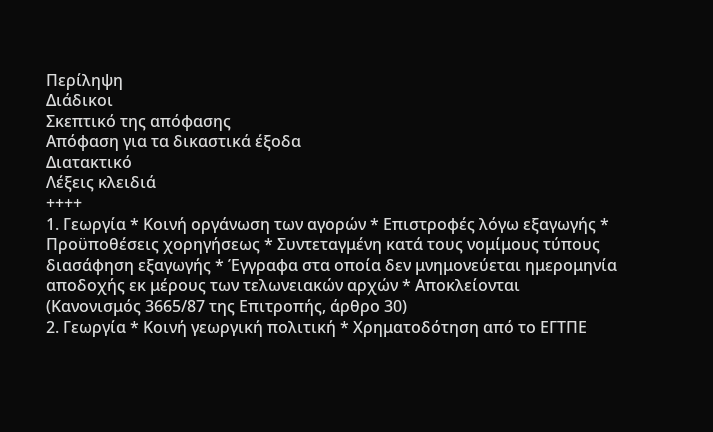Περίληψη
Διάδικοι
Σκεπτικό της απόφασης
Απόφαση για τα δικαστικά έξοδα
Διατακτικό
Λέξεις κλειδιά
++++
1. Γεωργία * Κοινή οργάνωση των αγορών * Eπιστροφές λόγω εξαγωγής * Προϋποθέσεις χορηγήσεως * Συντεταγμένη κατά τους νομίμους τύπους διασάφηση εξαγωγής * Έγγραφα στα οποία δεν μνημονεύεται ημερομηνία αποδοχής εκ μέρους των τελωνειακών αρχών * Αποκλείονται
(Κανονισμός 3665/87 της Επιτροπής, άρθρο 30)
2. Γεωργία * Κοινή γεωργική πολιτική * Χρηματοδότηση από το ΕΓΤΠΕ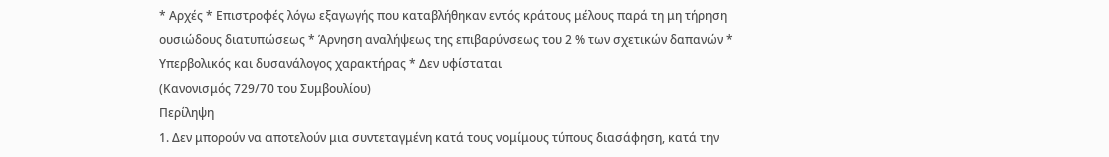* Αρχές * Επιστροφές λόγω εξαγωγής που καταβλήθηκαν εντός κράτους μέλους παρά τη μη τήρηση ουσιώδους διατυπώσεως * Άρνηση αναλήψεως της επιβαρύνσεως του 2 % των σχετικών δαπανών * Υπερβολικός και δυσανάλογος χαρακτήρας * Δεν υφίσταται
(Κανονισμός 729/70 του Συμβουλίου)
Περίληψη
1. Δεν μπορούν να αποτελούν μια συντεταγμένη κατά τους νομίμους τύπους διασάφηση, κατά την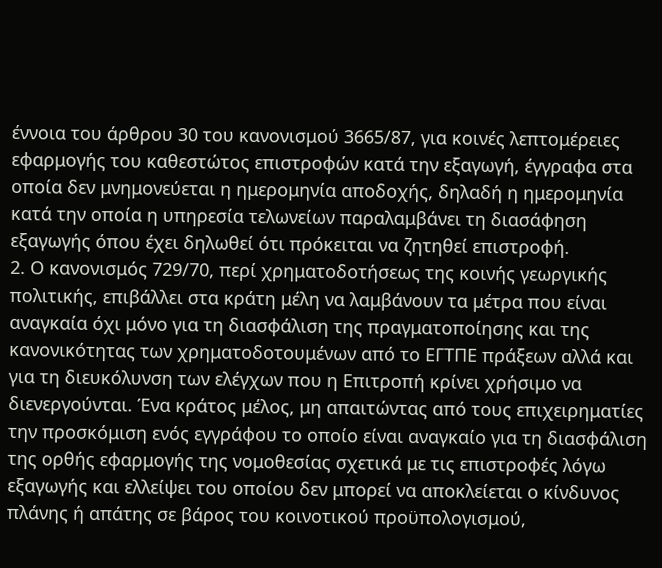έννοια του άρθρου 30 του κανονισμού 3665/87, για κοινές λεπτομέρειες εφαρμογής του καθεστώτος επιστροφών κατά την εξαγωγή, έγγραφα στα οποία δεν μνημονεύεται η ημερομηνία αποδοχής, δηλαδή η ημερομηνία κατά την οποία η υπηρεσία τελωνείων παραλαμβάνει τη διασάφηση εξαγωγής όπου έχει δηλωθεί ότι πρόκειται να ζητηθεί επιστροφή.
2. Ο κανονισμός 729/70, περί χρηματοδοτήσεως της κοινής γεωργικής πολιτικής, επιβάλλει στα κράτη μέλη να λαμβάνουν τα μέτρα που είναι αναγκαία όχι μόνο για τη διασφάλιση της πραγματοποίησης και της κανονικότητας των χρηματοδοτουμένων από το ΕΓΤΠΕ πράξεων αλλά και για τη διευκόλυνση των ελέγχων που η Επιτροπή κρίνει χρήσιμο να διενεργούνται. Ένα κράτος μέλος, μη απαιτώντας από τους επιχειρηματίες την προσκόμιση ενός εγγράφου το οποίο είναι αναγκαίο για τη διασφάλιση της ορθής εφαρμογής της νομοθεσίας σχετικά με τις επιστροφές λόγω εξαγωγής και ελλείψει του οποίου δεν μπορεί να αποκλείεται ο κίνδυνος πλάνης ή απάτης σε βάρος του κοινοτικού προϋπολογισμού,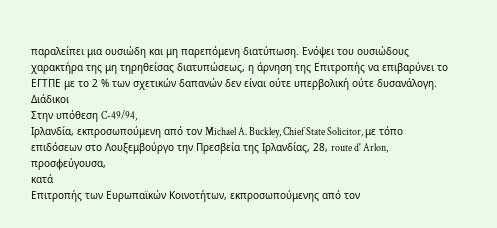παραλείπει μια ουσιώδη και μη παρεπόμενη διατύπωση. Ενόψει του ουσιώδους χαρακτήρα της μη τηρηθείσας διατυπώσεως, η άρνηση της Επιτροπής να επιβαρύνει το ΕΓΤΠΕ με το 2 % των σχετικών δαπανών δεν είναι ούτε υπερβολική ούτε δυσανάλογη.
Διάδικοι
Στην υπόθεση C-49/94,
Ιρλανδία, εκπροσωπούμενη από τον Michael A. Buckley, Chief State Solicitor, με τόπο επιδόσεων στο Λουξεμβούργο την Πρεσβεία της Ιρλανδίας, 28, route d' Arlon,
προσφεύγουσα,
κατά
Επιτροπής των Ευρωπαϊκών Κοινοτήτων, εκπροσωπούμενης από τον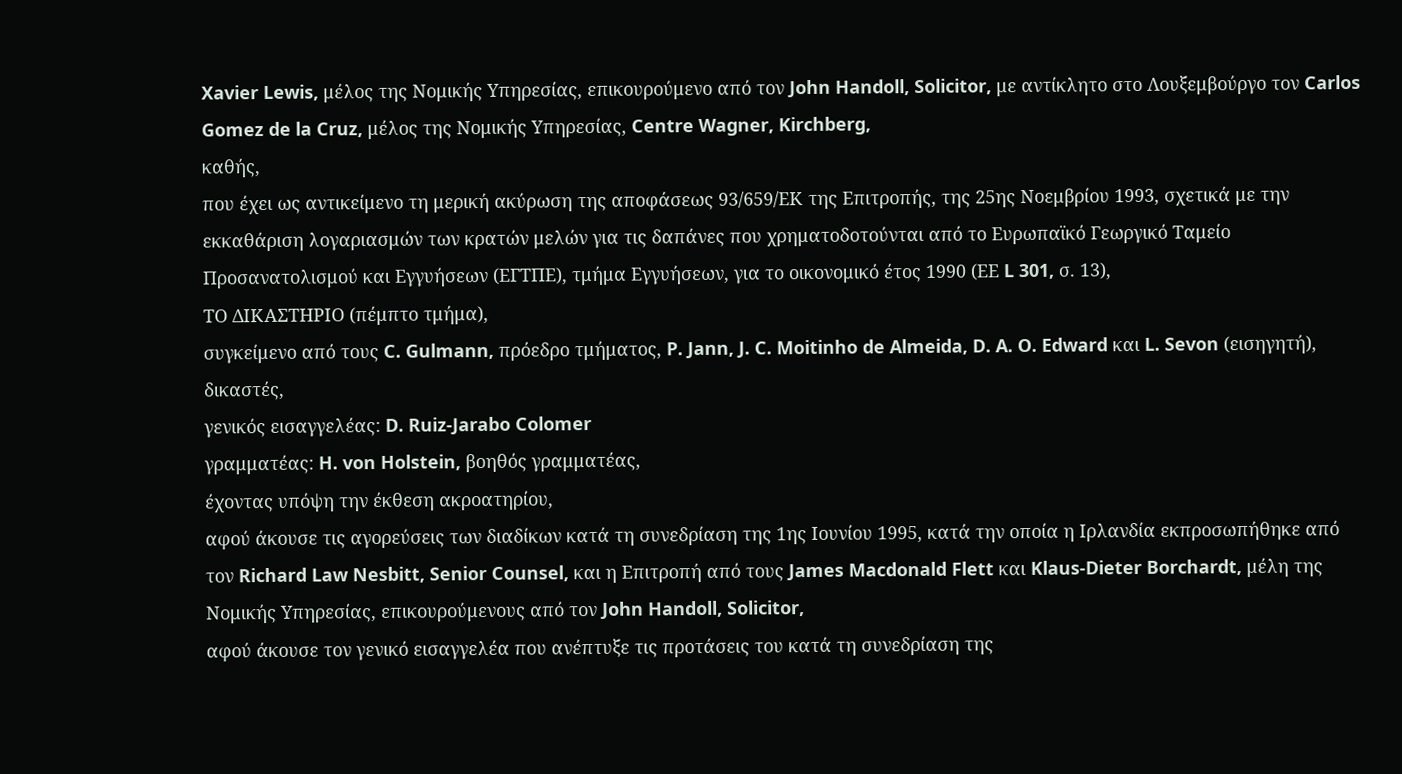Xavier Lewis, μέλος της Νομικής Υπηρεσίας, επικουρούμενο από τον John Handoll, Solicitor, με αντίκλητο στο Λουξεμβούργο τον Carlos Gomez de la Cruz, μέλος της Νομικής Υπηρεσίας, Centre Wagner, Kirchberg,
καθής,
που έχει ως αντικείμενο τη μερική ακύρωση της αποφάσεως 93/659/ΕΚ της Επιτροπής, της 25ης Νοεμβρίου 1993, σχετικά με την εκκαθάριση λογαριασμών των κρατών μελών για τις δαπάνες που χρηματοδοτούνται από το Ευρωπαϊκό Γεωργικό Ταμείο Προσανατολισμού και Εγγυήσεων (ΕΓΤΠΕ), τμήμα Εγγυήσεων, για το οικονομικό έτος 1990 (ΕΕ L 301, σ. 13),
ΤΟ ΔΙΚΑΣΤΗΡΙΟ (πέμπτο τμήμα),
συγκείμενο από τους C. Gulmann, πρόεδρο τμήματος, P. Jann, J. C. Moitinho de Almeida, D. A. O. Edward και L. Sevon (εισηγητή), δικαστές,
γενικός εισαγγελέας: D. Ruiz-Jarabo Colomer
γραμματέας: H. von Holstein, βοηθός γραμματέας,
έχοντας υπόψη την έκθεση ακροατηρίου,
αφού άκουσε τις αγορεύσεις των διαδίκων κατά τη συνεδρίαση της 1ης Ιουνίου 1995, κατά την οποία η Ιρλανδία εκπροσωπήθηκε από τον Richard Law Nesbitt, Senior Counsel, και η Επιτροπή από τους James Macdonald Flett και Klaus-Dieter Borchardt, μέλη της Νομικής Υπηρεσίας, επικουρούμενους από τον John Handoll, Solicitor,
αφού άκουσε τον γενικό εισαγγελέα που ανέπτυξε τις προτάσεις του κατά τη συνεδρίαση της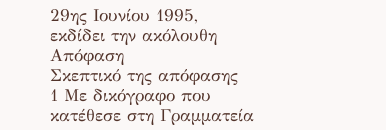29ης Ιουνίου 1995,
εκδίδει την ακόλουθη
Απόφαση
Σκεπτικό της απόφασης
1 Με δικόγραφο που κατέθεσε στη Γραμματεία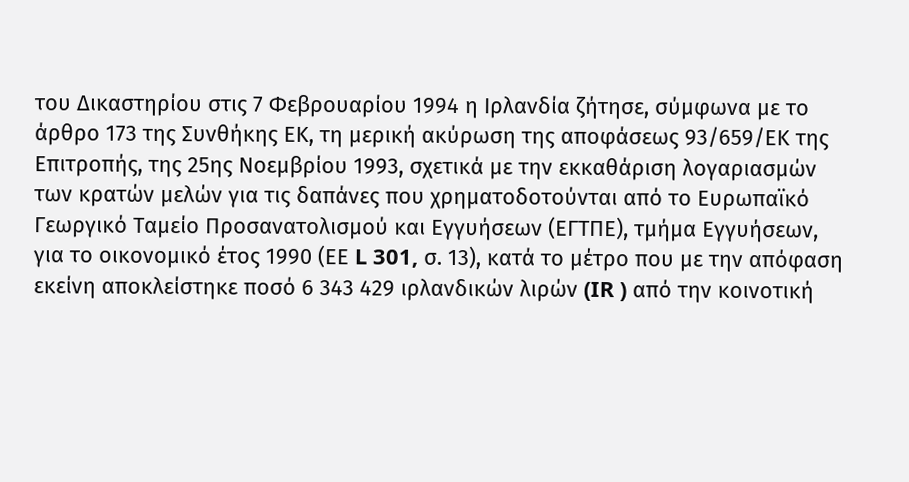του Δικαστηρίου στις 7 Φεβρουαρίου 1994 η Ιρλανδία ζήτησε, σύμφωνα με το άρθρο 173 της Συνθήκης ΕΚ, τη μερική ακύρωση της αποφάσεως 93/659/ΕΚ της Επιτροπής, της 25ης Νοεμβρίου 1993, σχετικά με την εκκαθάριση λογαριασμών των κρατών μελών για τις δαπάνες που χρηματοδοτούνται από το Ευρωπαϊκό Γεωργικό Ταμείο Προσανατολισμού και Εγγυήσεων (ΕΓΤΠΕ), τμήμα Εγγυήσεων, για το οικονομικό έτος 1990 (ΕΕ L 301, σ. 13), κατά το μέτρο που με την απόφαση εκείνη αποκλείστηκε ποσό 6 343 429 ιρλανδικών λιρών (IR ) από την κοινοτική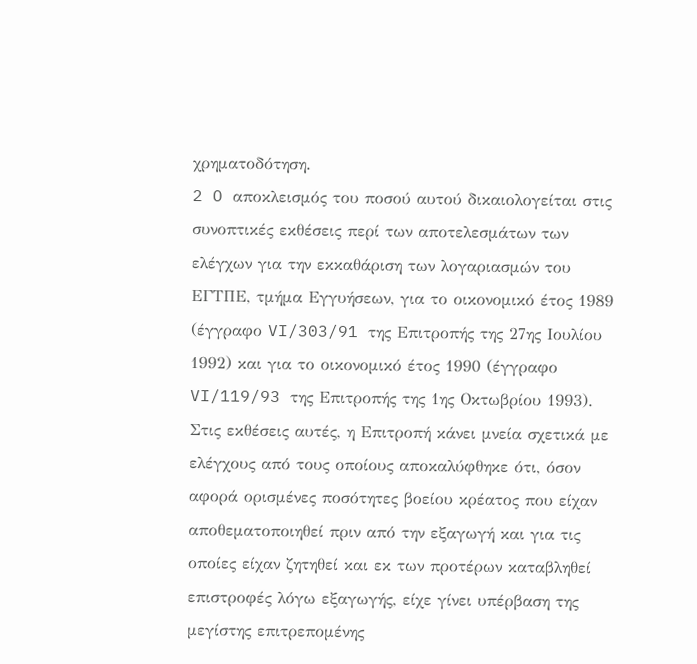χρηματοδότηση.
2 O αποκλεισμός του ποσού αυτού δικαιολογείται στις συνοπτικές εκθέσεις περί των αποτελεσμάτων των ελέγχων για την εκκαθάριση των λογαριασμών του ΕΓΤΠΕ, τμήμα Εγγυήσεων, για το οικονομικό έτος 1989 (έγγραφο VI/303/91 της Επιτροπής της 27ης Ιουλίου 1992) και για το οικονομικό έτος 1990 (έγγραφο VI/119/93 της Επιτροπής της 1ης Οκτωβρίου 1993). Στις εκθέσεις αυτές, η Επιτροπή κάνει μνεία σχετικά με ελέγχους από τους οποίους αποκαλύφθηκε ότι, όσον αφορά ορισμένες ποσότητες βοείου κρέατος που είχαν αποθεματοποιηθεί πριν από την εξαγωγή και για τις οποίες είχαν ζητηθεί και εκ των προτέρων καταβληθεί επιστροφές λόγω εξαγωγής, είχε γίνει υπέρβαση της μεγίστης επιτρεπομένης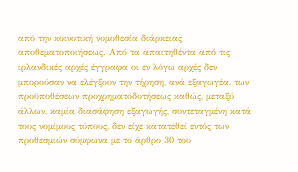από την κοινοτική νομοθεσία διάρκειας αποθεματοποιήσεως. Από τα απαιτηθέντα από τις ιρλανδικές αρχές έγγραφα οι εν λόγω αρχές δεν μπορούσαν να ελέγξουν την τήρηση, ανά εξαγωγέα, των προϋποθέσεων προχρηματοδοτήσεως καθώς, μεταξύ άλλων, καμία διασάφηση εξαγωγής, συντεταγμένη κατά τους νομίμους τύπους, δεν είχε κατατεθεί εντός των προθεσμιών σύμφωνα με το άρθρο 30 του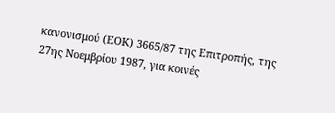κανονισμού (ΕΟΚ) 3665/87 της Επιτροπής, της 27ης Νοεμβρίου 1987, για κοινές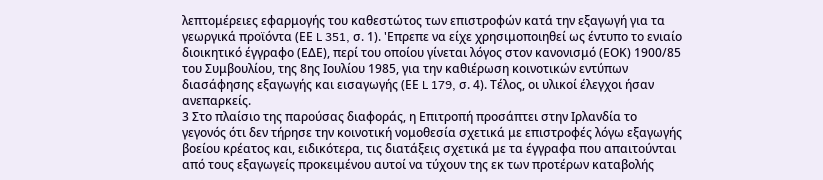λεπτομέρειες εφαρμογής του καθεστώτος των επιστροφών κατά την εξαγωγή για τα γεωργικά προϊόντα (ΕΕ L 351, σ. 1). 'Επρεπε να είχε χρησιμοποιηθεί ως έντυπο το ενιαίο διοικητικό έγγραφο (ΕΔΕ), περί του οποίου γίνεται λόγος στον κανονισμό (ΕΟΚ) 1900/85 του Συμβουλίου, της 8ης Ιουλίου 1985, για την καθιέρωση κοινοτικών εντύπων διασάφησης εξαγωγής και εισαγωγής (ΕΕ L 179, σ. 4). Τέλος, οι υλικοί έλεγχοι ήσαν ανεπαρκείς.
3 Στο πλαίσιο της παρούσας διαφοράς, η Επιτροπή προσάπτει στην Ιρλανδία το γεγονός ότι δεν τήρησε την κοινοτική νομοθεσία σχετικά με επιστροφές λόγω εξαγωγής βοείου κρέατος και, ειδικότερα, τις διατάξεις σχετικά με τα έγγραφα που απαιτούνται από τους εξαγωγείς προκειμένου αυτοί να τύχουν της εκ των προτέρων καταβολής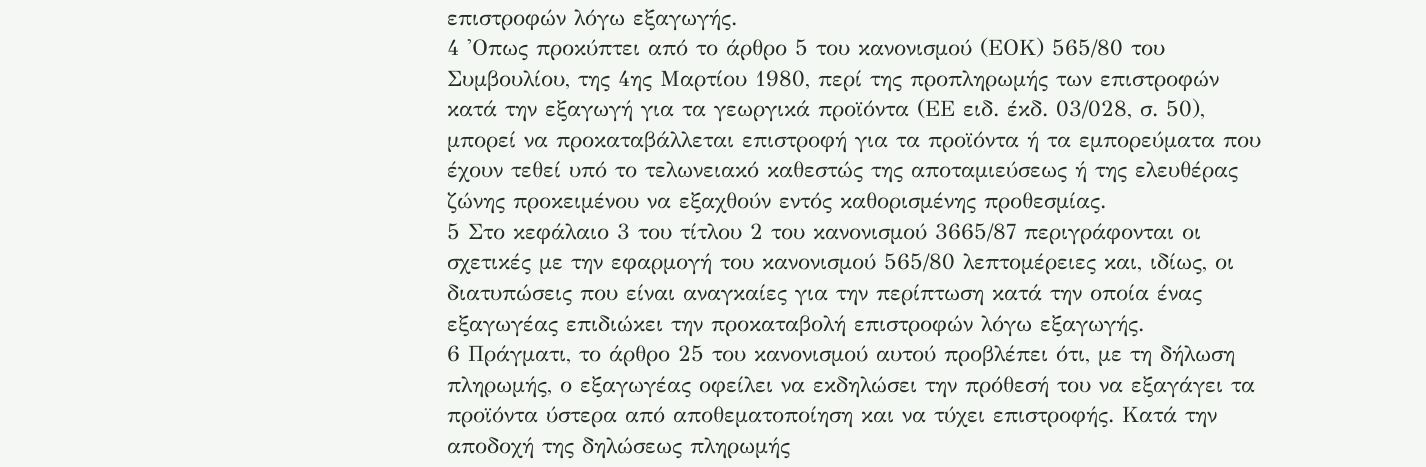επιστροφών λόγω εξαγωγής.
4 'Οπως προκύπτει από το άρθρο 5 του κανονισμού (ΕΟΚ) 565/80 του Συμβουλίου, της 4ης Μαρτίου 1980, περί της προπληρωμής των επιστροφών κατά την εξαγωγή για τα γεωργικά προϊόντα (ΕΕ ειδ. έκδ. 03/028, σ. 50), μπορεί να προκαταβάλλεται επιστροφή για τα προϊόντα ή τα εμπορεύματα που έχουν τεθεί υπό το τελωνειακό καθεστώς της αποταμιεύσεως ή της ελευθέρας ζώνης προκειμένου να εξαχθούν εντός καθορισμένης προθεσμίας.
5 Στο κεφάλαιο 3 του τίτλου 2 του κανονισμού 3665/87 περιγράφονται οι σχετικές με την εφαρμογή του κανονισμού 565/80 λεπτομέρειες και, ιδίως, οι διατυπώσεις που είναι αναγκαίες για την περίπτωση κατά την οποία ένας εξαγωγέας επιδιώκει την προκαταβολή επιστροφών λόγω εξαγωγής.
6 Πράγματι, το άρθρο 25 του κανονισμού αυτού προβλέπει ότι, με τη δήλωση πληρωμής, ο εξαγωγέας οφείλει να εκδηλώσει την πρόθεσή του να εξαγάγει τα προϊόντα ύστερα από αποθεματοποίηση και να τύχει επιστροφής. Κατά την αποδοχή της δηλώσεως πληρωμής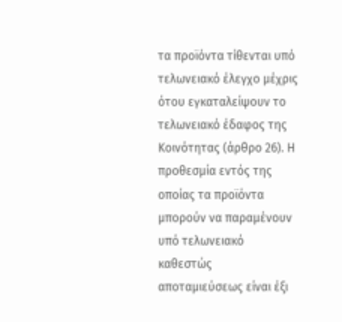τα προϊόντα τίθενται υπό τελωνειακό έλεγχο μέχρις ότου εγκαταλείψουν το τελωνειακό έδαφος της Κοινότητας (άρθρο 26). Η προθεσμία εντός της οποίας τα προϊόντα μπορούν να παραμένουν υπό τελωνειακό καθεστώς αποταμιεύσεως είναι έξι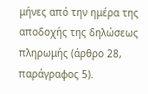μήνες από την ημέρα της αποδοχής της δηλώσεως πληρωμής (άρθρο 28, παράγραφος 5).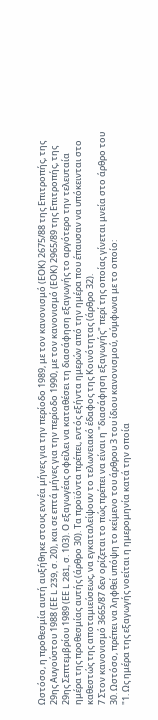Ωστόσο, η προθεσμία αυτή αυξήθηκε στους εννέα μήνες για την περίοδο 1989, με τον κανονισμό (ΕΟΚ) 2675/88 της Επιτροπής, της 29ης Αυγούστου 1988 (ΕΕ L 239, σ. 20), και σε επτά μήνες για την περίοδο 1990, με τον κανονισμό (ΕΟΚ) 2965/89 της Επιτροπής, της 29ης Σεπτεμβρίου 1989 (ΕΕ L 281, σ. 103). Ο εξαγωγέας οφείλει να καταθέσει τη διασάφηση εξαγωγής το αργότερο την τελευταία ημέρα της προθεσμίας αυτής (άρθρο 30). Τα προϊόντα πρέπει, εντός εξήντα ημερών από την ημέρα που έπαυσαν να υπόκεινται στο καθεστώς της αποταμιεύσεως, να εγκαταλείψουν το τελωνειακό έδαφος της Κοινότητας (άρθρο 32).
7 Στον κανονισμό 3665/87 δεν ορίζεται το πώς πρέπει να είναι η "διασάφηση εξαγωγής" περί της οποίας γίνεται μνεία στο άρθρο του 30. Ωστόσο, πρέπει να ληφθεί υπόψη το κείμενο του άρθρου 3 του ίδιου κανονισμού, σύμφωνα με το οποίο:
"1. Ως ημέρα της εξαγωγής νοείται η ημερομηνία κατά την οποία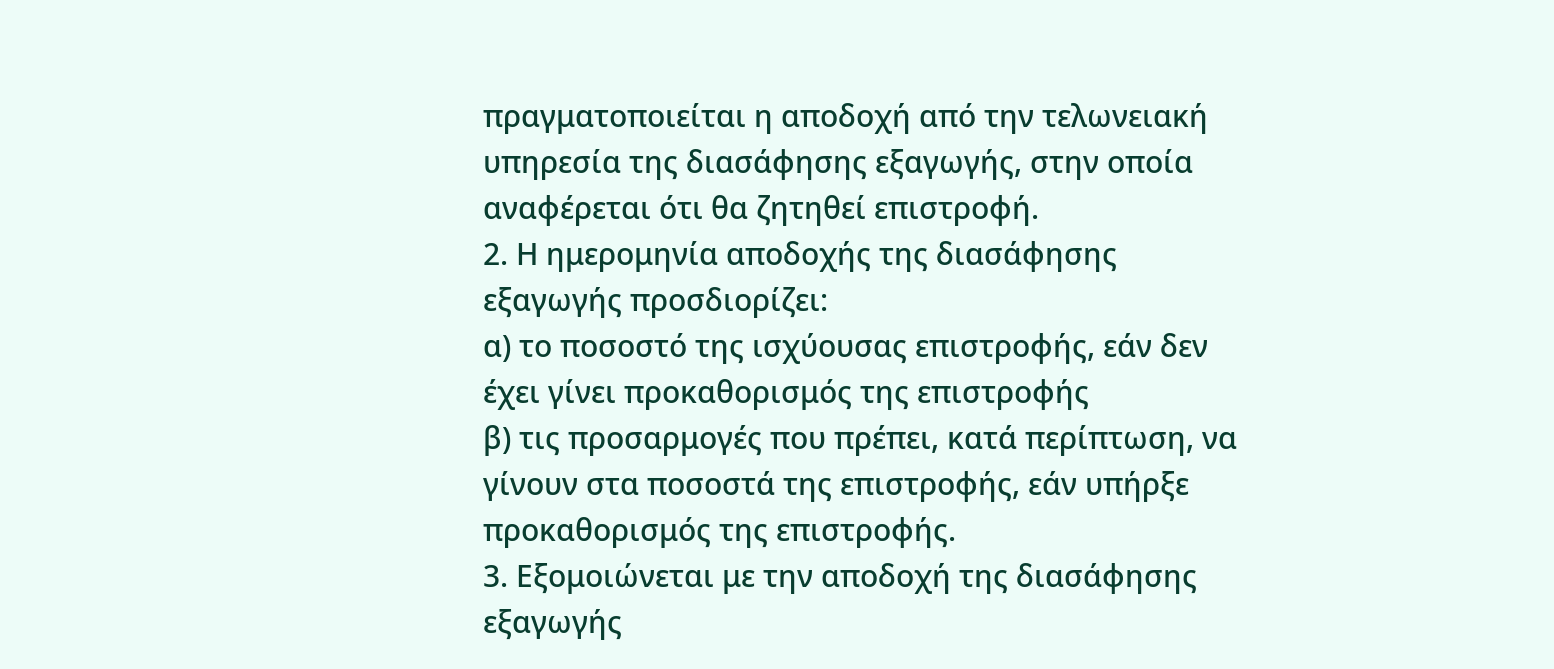πραγματοποιείται η αποδοχή από την τελωνειακή υπηρεσία της διασάφησης εξαγωγής, στην οποία αναφέρεται ότι θα ζητηθεί επιστροφή.
2. Η ημερομηνία αποδοχής της διασάφησης εξαγωγής προσδιορίζει:
α) το ποσοστό της ισχύουσας επιστροφής, εάν δεν έχει γίνει προκαθορισμός της επιστροφής
β) τις προσαρμογές που πρέπει, κατά περίπτωση, να γίνουν στα ποσοστά της επιστροφής, εάν υπήρξε προκαθορισμός της επιστροφής.
3. Εξομοιώνεται με την αποδοχή της διασάφησης εξαγωγής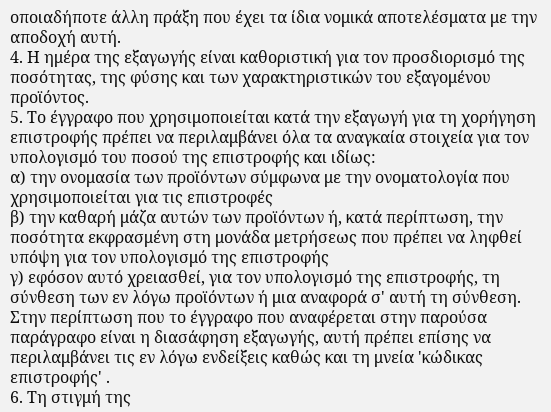οποιαδήποτε άλλη πράξη που έχει τα ίδια νομικά αποτελέσματα με την αποδοχή αυτή.
4. Η ημέρα της εξαγωγής είναι καθοριστική για τον προσδιορισμό της ποσότητας, της φύσης και των χαρακτηριστικών του εξαγομένου προϊόντος.
5. Το έγγραφο που χρησιμοποιείται κατά την εξαγωγή για τη χορήγηση επιστροφής πρέπει να περιλαμβάνει όλα τα αναγκαία στοιχεία για τον υπολογισμό του ποσού της επιστροφής και ιδίως:
α) την ονομασία των προϊόντων σύμφωνα με την ονοματολογία που χρησιμοποιείται για τις επιστροφές
β) την καθαρή μάζα αυτών των προϊόντων ή, κατά περίπτωση, την ποσότητα εκφρασμένη στη μονάδα μετρήσεως που πρέπει να ληφθεί υπόψη για τον υπολογισμό της επιστροφής
γ) εφόσον αυτό χρειασθεί, για τον υπολογισμό της επιστροφής, τη σύνθεση των εν λόγω προϊόντων ή μια αναφορά σ' αυτή τη σύνθεση.
Στην περίπτωση που το έγγραφο που αναφέρεται στην παρούσα παράγραφο είναι η διασάφηση εξαγωγής, αυτή πρέπει επίσης να περιλαμβάνει τις εν λόγω ενδείξεις καθώς και τη μνεία 'κώδικας επιστροφής' .
6. Τη στιγμή της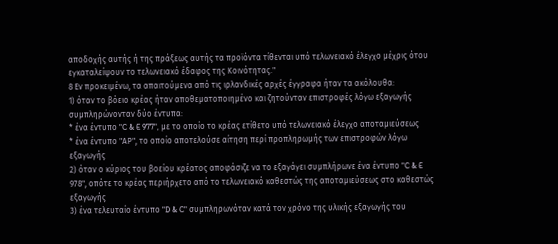αποδοχής αυτής ή της πράξεως αυτής τα προϊόντα τίθενται υπό τελωνειακό έλεγχο μέχρις ότου εγκαταλείψουν το τελωνειακό έδαφος της Κοινότητας."
8 Εν προκειμένω, τα απαιτούμενα από τις ιρλανδικές αρχές έγγραφα ήταν τα ακόλουθα:
1) όταν το βόειο κρέας ήταν αποθεματοποιημένο και ζητούνταν επιστροφές λόγω εξαγωγής συμπληρώνονταν δύο έντυπα:
* ένα έντυπο "C & E 977", με το οποίο το κρέας ετίθετο υπό τελωνειακό έλεγχο αποταμιεύσεως
* ένα έντυπο "ΑΡ", το οποίο αποτελούσε αίτηση περί προπληρωμής των επιστροφών λόγω εξαγωγής
2) όταν ο κύριος του βοείου κρέατος αποφάσιζε να το εξαγάγει συμπλήρωνε ένα έντυπο "C & E 978", οπότε το κρέας περιήρχετο από το τελωνειακό καθεστώς της αποταμιεύσεως στο καθεστώς εξαγωγής
3) ένα τελευταίο έντυπο "D & C" συμπληρωνόταν κατά τον χρόνο της υλικής εξαγωγής του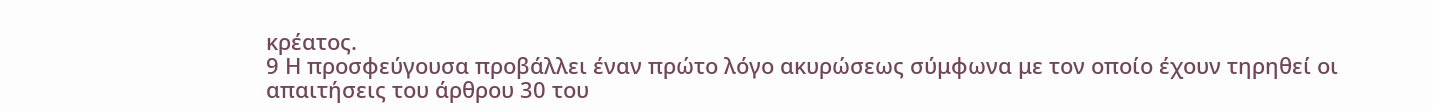κρέατος.
9 Η προσφεύγουσα προβάλλει έναν πρώτο λόγο ακυρώσεως σύμφωνα με τον οποίο έχουν τηρηθεί οι απαιτήσεις του άρθρου 30 του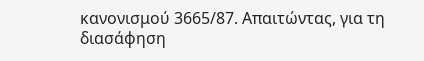κανονισμού 3665/87. Απαιτώντας, για τη διασάφηση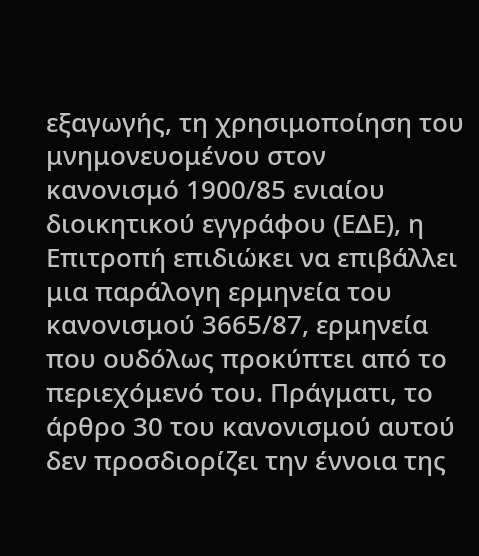εξαγωγής, τη χρησιμοποίηση του μνημονευομένου στον κανονισμό 1900/85 ενιαίου διοικητικού εγγράφου (ΕΔΕ), η Επιτροπή επιδιώκει να επιβάλλει μια παράλογη ερμηνεία του κανονισμού 3665/87, ερμηνεία που ουδόλως προκύπτει από το περιεχόμενό του. Πράγματι, το άρθρο 30 του κανονισμού αυτού δεν προσδιορίζει την έννοια της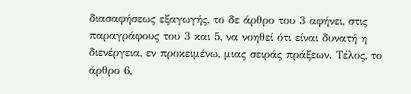διασαφήσεως εξαγωγής, το δε άρθρο του 3 αφήνει, στις παραγράφους του 3 και 5, να νοηθεί ότι είναι δυνατή η διενέργεια, εν προκειμένω, μιας σειράς πράξεων. Τέλος, το άρθρο 6,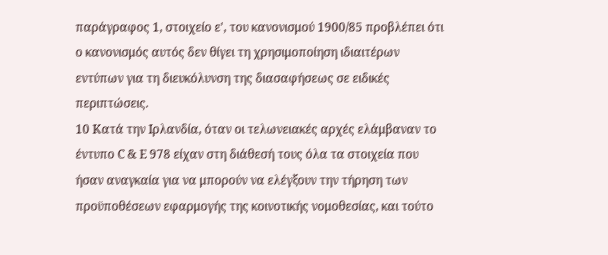παράγραφος 1, στοιχείο ε', του κανονισμού 1900/85 προβλέπει ότι ο κανονισμός αυτός δεν θίγει τη χρησιμοποίηση ιδιαιτέρων εντύπων για τη διευκόλυνση της διασαφήσεως σε ειδικές περιπτώσεις.
10 Κατά την Ιρλανδία, όταν οι τελωνειακές αρχές ελάμβαναν το έντυπο C & E 978 είχαν στη διάθεσή τους όλα τα στοιχεία που ήσαν αναγκαία για να μπορούν να ελέγξουν την τήρηση των προϋποθέσεων εφαρμογής της κοινοτικής νομοθεσίας, και τούτο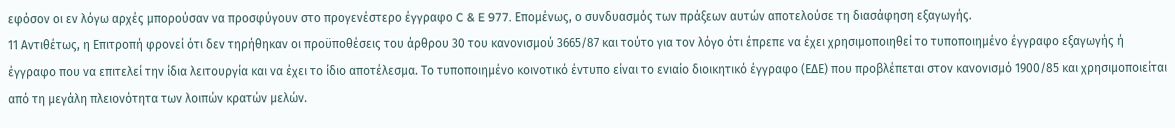εφόσον οι εν λόγω αρχές μπορούσαν να προσφύγουν στο προγενέστερο έγγραφο C & E 977. Επομένως, ο συνδυασμός των πράξεων αυτών αποτελούσε τη διασάφηση εξαγωγής.
11 Αντιθέτως, η Επιτροπή φρονεί ότι δεν τηρήθηκαν οι προϋποθέσεις του άρθρου 30 του κανονισμού 3665/87 και τούτο για τον λόγο ότι έπρεπε να έχει χρησιμοποιηθεί το τυποποιημένο έγγραφο εξαγωγής ή έγγραφο που να επιτελεί την ίδια λειτουργία και να έχει το ίδιο αποτέλεσμα. Το τυποποιημένο κοινοτικό έντυπο είναι το ενιαίο διοικητικό έγγραφο (ΕΔΕ) που προβλέπεται στον κανονισμό 1900/85 και χρησιμοποιείται από τη μεγάλη πλειονότητα των λοιπών κρατών μελών.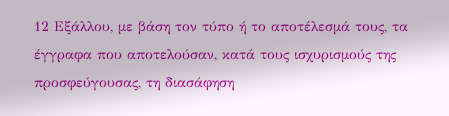12 Εξάλλου, με βάση τον τύπο ή το αποτέλεσμά τους, τα έγγραφα που αποτελούσαν, κατά τους ισχυρισμούς της προσφεύγουσας, τη διασάφηση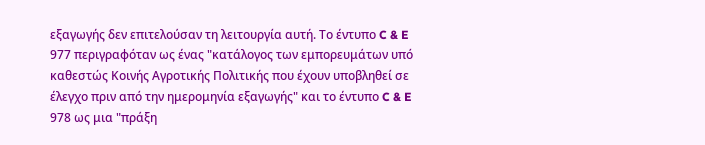εξαγωγής δεν επιτελούσαν τη λειτουργία αυτή. Το έντυπο C & E 977 περιγραφόταν ως ένας "κατάλογος των εμπορευμάτων υπό καθεστώς Κοινής Αγροτικής Πολιτικής που έχουν υποβληθεί σε έλεγχο πριν από την ημερομηνία εξαγωγής" και το έντυπο C & E 978 ως μια "πράξη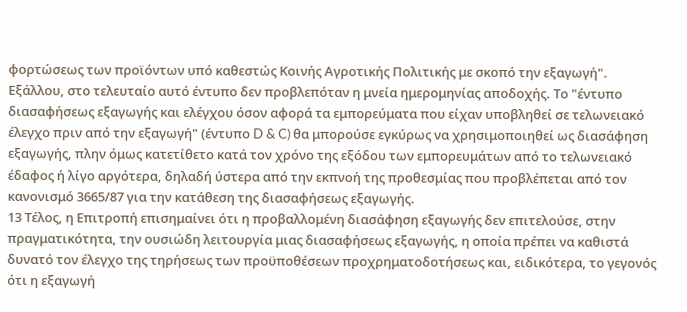φορτώσεως των προϊόντων υπό καθεστώς Κοινής Αγροτικής Πολιτικής με σκοπό την εξαγωγή". Εξάλλου, στο τελευταίο αυτό έντυπο δεν προβλεπόταν η μνεία ημερομηνίας αποδοχής. Το "έντυπο διασαφήσεως εξαγωγής και ελέγχου όσον αφορά τα εμπορεύματα που είχαν υποβληθεί σε τελωνειακό έλεγχο πριν από την εξαγωγή" (έντυπο D & C) θα μπορούσε εγκύρως να χρησιμοποιηθεί ως διασάφηση εξαγωγής, πλην όμως κατετίθετο κατά τον χρόνο της εξόδου των εμπορευμάτων από το τελωνειακό έδαφος ή λίγο αργότερα, δηλαδή ύστερα από την εκπνοή της προθεσμίας που προβλέπεται από τον κανονισμό 3665/87 για την κατάθεση της διασαφήσεως εξαγωγής.
13 Τέλος, η Επιτροπή επισημαίνει ότι η προβαλλομένη διασάφηση εξαγωγής δεν επιτελούσε, στην πραγματικότητα, την ουσιώδη λειτουργία μιας διασαφήσεως εξαγωγής, η οποία πρέπει να καθιστά δυνατό τον έλεγχο της τηρήσεως των προϋποθέσεων προχρηματοδοτήσεως και, ειδικότερα, το γεγονός ότι η εξαγωγή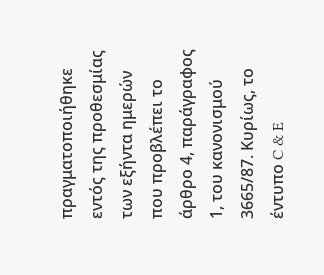πραγματοποιήθηκε εντός της προθεσμίας των εξήντα ημερών που προβλέπει το άρθρο 4, παράγραφος 1, του κανονισμού 3665/87. Κυρίως, το έντυπο C & E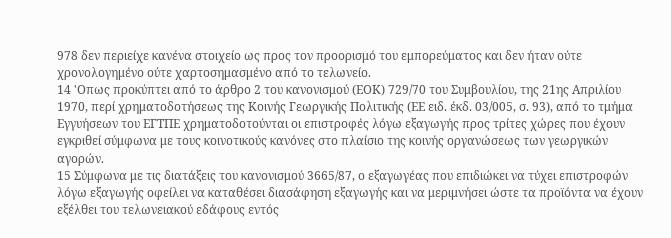978 δεν περιείχε κανένα στοιχείο ως προς τον προορισμό του εμπορεύματος και δεν ήταν ούτε χρονολογημένο ούτε χαρτοσημασμένο από το τελωνείο.
14 'Οπως προκύπτει από το άρθρο 2 του κανονισμού (ΕΟΚ) 729/70 του Συμβουλίου, της 21ης Απριλίου 1970, περί χρηματοδοτήσεως της Κοινής Γεωργικής Πολιτικής (ΕΕ ειδ. έκδ. 03/005, σ. 93), από το τμήμα Εγγυήσεων του ΕΓΤΠΕ χρηματοδοτούνται οι επιστροφές λόγω εξαγωγής προς τρίτες χώρες που έχουν εγκριθεί σύμφωνα με τους κοινοτικούς κανόνες στο πλαίσιο της κοινής οργανώσεως των γεωργικών αγορών.
15 Σύμφωνα με τις διατάξεις του κανονισμού 3665/87, ο εξαγωγέας που επιδιώκει να τύχει επιστροφών λόγω εξαγωγής οφείλει να καταθέσει διασάφηση εξαγωγής και να μεριμνήσει ώστε τα προϊόντα να έχουν εξέλθει του τελωνειακού εδάφους εντός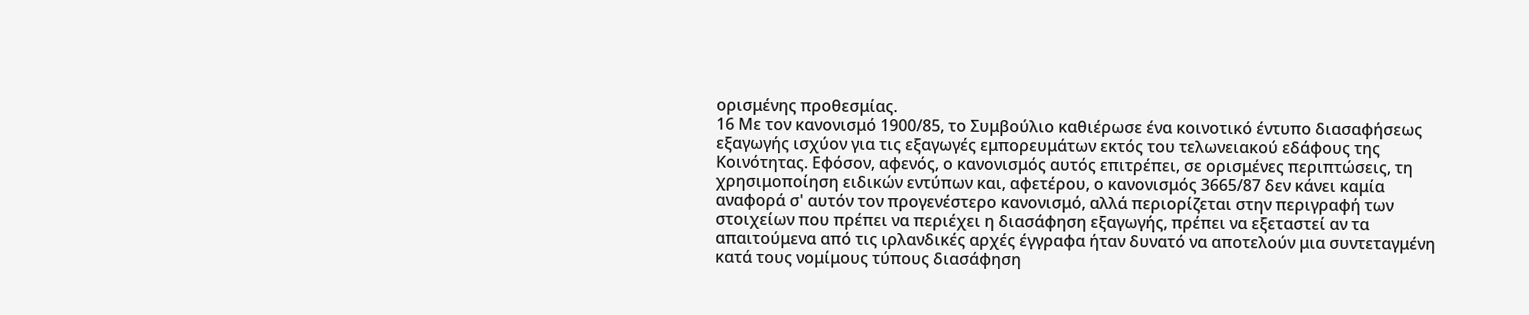ορισμένης προθεσμίας.
16 Με τον κανονισμό 1900/85, το Συμβούλιο καθιέρωσε ένα κοινοτικό έντυπο διασαφήσεως εξαγωγής ισχύον για τις εξαγωγές εμπορευμάτων εκτός του τελωνειακού εδάφους της Κοινότητας. Εφόσον, αφενός, ο κανονισμός αυτός επιτρέπει, σε ορισμένες περιπτώσεις, τη χρησιμοποίηση ειδικών εντύπων και, αφετέρου, ο κανονισμός 3665/87 δεν κάνει καμία αναφορά σ' αυτόν τον προγενέστερο κανονισμό, αλλά περιορίζεται στην περιγραφή των στοιχείων που πρέπει να περιέχει η διασάφηση εξαγωγής, πρέπει να εξεταστεί αν τα απαιτούμενα από τις ιρλανδικές αρχές έγγραφα ήταν δυνατό να αποτελούν μια συντεταγμένη κατά τους νομίμους τύπους διασάφηση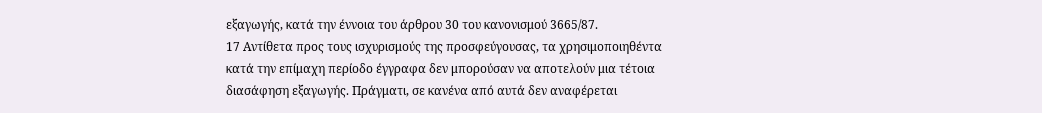εξαγωγής, κατά την έννοια του άρθρου 30 του κανονισμού 3665/87.
17 Αντίθετα προς τους ισχυρισμούς της προσφεύγουσας, τα χρησιμοποιηθέντα κατά την επίμαχη περίοδο έγγραφα δεν μπορούσαν να αποτελούν μια τέτοια διασάφηση εξαγωγής. Πράγματι, σε κανένα από αυτά δεν αναφέρεται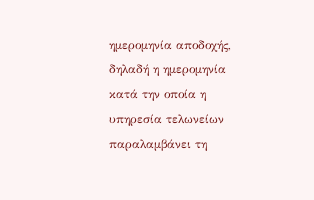ημερομηνία αποδοχής, δηλαδή η ημερομηνία κατά την οποία η υπηρεσία τελωνείων παραλαμβάνει τη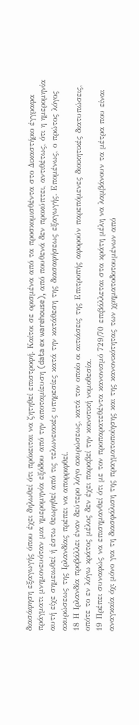διασάφηση εξαγωγής όπου έχει δηλωθεί ότι πρόκειται να ζητηθεί επιστροφή. Καίτοι σε ορισμένα από τα προσκομισθέντα στο Δικαστήριο έγγραφα πράγματι μνημονευόταν μια ημερομηνία εξόδου από την αποταμίευση (data ex warehouse), από πουθενά δεν προκύπτει, αντιθέτως, ότι η ημερομηνία αυτή είχε σημειωθεί ή έστω θεωρηθεί από τις τελωνειακές υπηρεσίες κατά την κατάθεση της διασαφήσεως εξαγωγής. Επομένως, ο πρώτος λόγος ακυρώσεως της Ιρλανδίας πρέπει να απορριφθεί.
18 Η Ιρλανδία προβάλλει έναν δεύτερο λόγο ακυρώσεως, κατά τον οποίο οι αιτιάσεις της Επιτροπής αφορούν παρεπόμενες διοικητικές διατυπώσεις, οπότε το εν λόγω κράτος μέλος δεν έχει παραβεί την κοινοτική νομοθεσία.
19 Πρέπει συναφώς να επισημανθεί ότι με τον προπαρατεθέντα κανονισμό 729/70 επιβάλλεται στα κράτη μέλη να λαμβάνουν τα μέτρα που είναι αναγκαία όχι μόνο για τη διασφάλιση της πραγματοποίησης και της κανονικότητας των χρηματοδοτουμένων από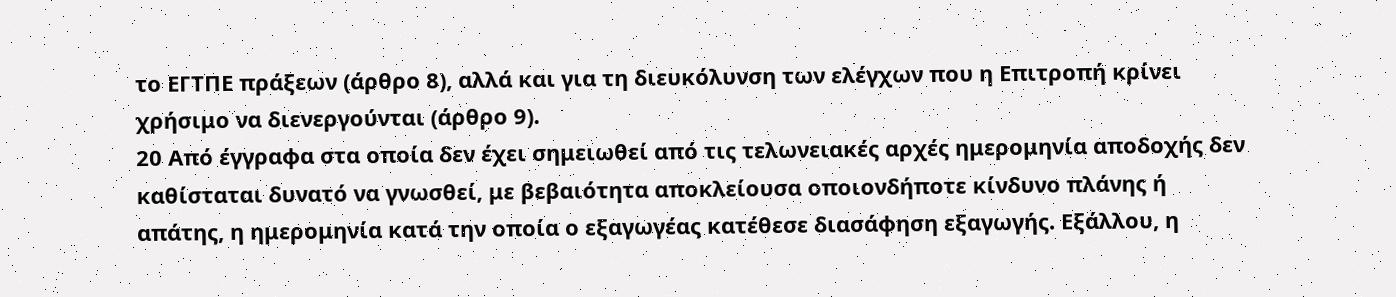το ΕΓΤΠΕ πράξεων (άρθρο 8), αλλά και για τη διευκόλυνση των ελέγχων που η Επιτροπή κρίνει χρήσιμο να διενεργούνται (άρθρο 9).
20 Από έγγραφα στα οποία δεν έχει σημειωθεί από τις τελωνειακές αρχές ημερομηνία αποδοχής δεν καθίσταται δυνατό να γνωσθεί, με βεβαιότητα αποκλείουσα οποιονδήποτε κίνδυνο πλάνης ή απάτης, η ημερομηνία κατά την οποία ο εξαγωγέας κατέθεσε διασάφηση εξαγωγής. Εξάλλου, η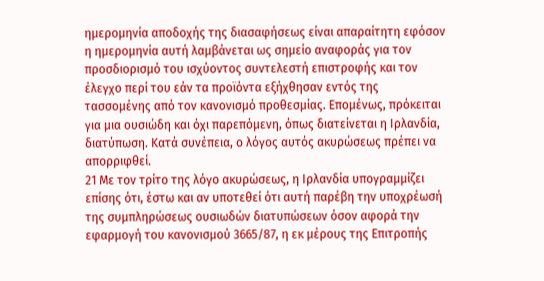ημερομηνία αποδοχής της διασαφήσεως είναι απαραίτητη εφόσον η ημερομηνία αυτή λαμβάνεται ως σημείο αναφοράς για τον προσδιορισμό του ισχύοντος συντελεστή επιστροφής και τον έλεγχο περί του εάν τα προϊόντα εξήχθησαν εντός της τασσομένης από τον κανονισμό προθεσμίας. Επομένως, πρόκειται για μια ουσιώδη και όχι παρεπόμενη, όπως διατείνεται η Ιρλανδία, διατύπωση. Κατά συνέπεια, ο λόγος αυτός ακυρώσεως πρέπει να απορριφθεί.
21 Με τον τρίτο της λόγο ακυρώσεως, η Ιρλανδία υπογραμμίζει επίσης ότι, έστω και αν υποτεθεί ότι αυτή παρέβη την υποχρέωσή της συμπληρώσεως ουσιωδών διατυπώσεων όσον αφορά την εφαρμογή του κανονισμού 3665/87, η εκ μέρους της Επιτροπής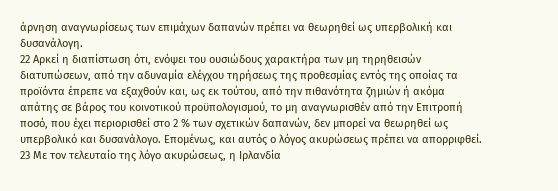άρνηση αναγνωρίσεως των επιμάχων δαπανών πρέπει να θεωρηθεί ως υπερβολική και δυσανάλογη.
22 Αρκεί η διαπίστωση ότι, ενόψει του ουσιώδους χαρακτήρα των μη τηρηθεισών διατυπώσεων, από την αδυναμία ελέγχου τηρήσεως της προθεσμίας εντός της οποίας τα προϊόντα έπρεπε να εξαχθούν και, ως εκ τούτου, από την πιθανότητα ζημιών ή ακόμα απάτης σε βάρος του κοινοτικού προϋπολογισμού, το μη αναγνωρισθέν από την Επιτροπή ποσό, που έχει περιορισθεί στο 2 % των σχετικών δαπανών, δεν μπορεί να θεωρηθεί ως υπερβολικό και δυσανάλογο. Επομένως, και αυτός ο λόγος ακυρώσεως πρέπει να απορριφθεί.
23 Με τον τελευταίο της λόγο ακυρώσεως, η Ιρλανδία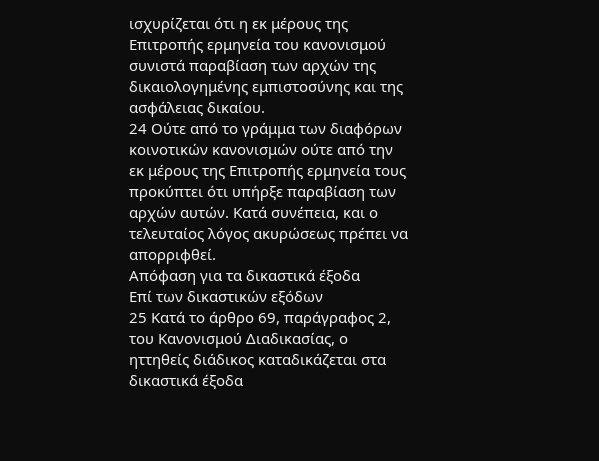ισχυρίζεται ότι η εκ μέρους της Επιτροπής ερμηνεία του κανονισμού συνιστά παραβίαση των αρχών της δικαιολογημένης εμπιστοσύνης και της ασφάλειας δικαίου.
24 Ούτε από το γράμμα των διαφόρων κοινοτικών κανονισμών ούτε από την εκ μέρους της Επιτροπής ερμηνεία τους προκύπτει ότι υπήρξε παραβίαση των αρχών αυτών. Κατά συνέπεια, και ο τελευταίος λόγος ακυρώσεως πρέπει να απορριφθεί.
Απόφαση για τα δικαστικά έξοδα
Επί των δικαστικών εξόδων
25 Κατά το άρθρο 69, παράγραφος 2, του Κανονισμού Διαδικασίας, ο ηττηθείς διάδικος καταδικάζεται στα δικαστικά έξοδα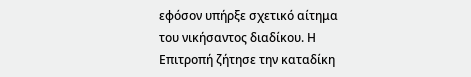εφόσον υπήρξε σχετικό αίτημα του νικήσαντος διαδίκου. Η Επιτροπή ζήτησε την καταδίκη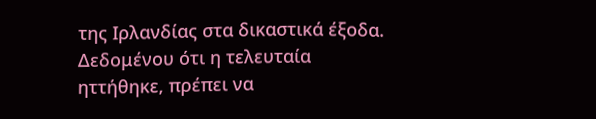της Ιρλανδίας στα δικαστικά έξοδα. Δεδομένου ότι η τελευταία ηττήθηκε, πρέπει να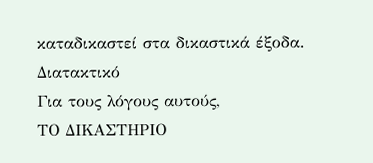καταδικαστεί στα δικαστικά έξοδα.
Διατακτικό
Για τους λόγους αυτούς,
ΤΟ ΔΙΚΑΣΤΗΡΙΟ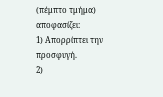(πέμπτο τμήμα)
αποφασίζει:
1) Απορρίπτει την προσφυγή.
2)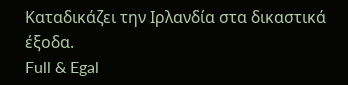Καταδικάζει την Ιρλανδία στα δικαστικά έξοδα.
Full & Egal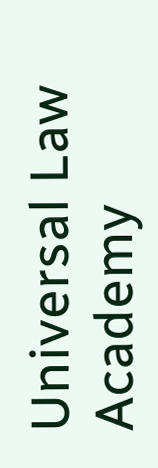Universal Law Academy